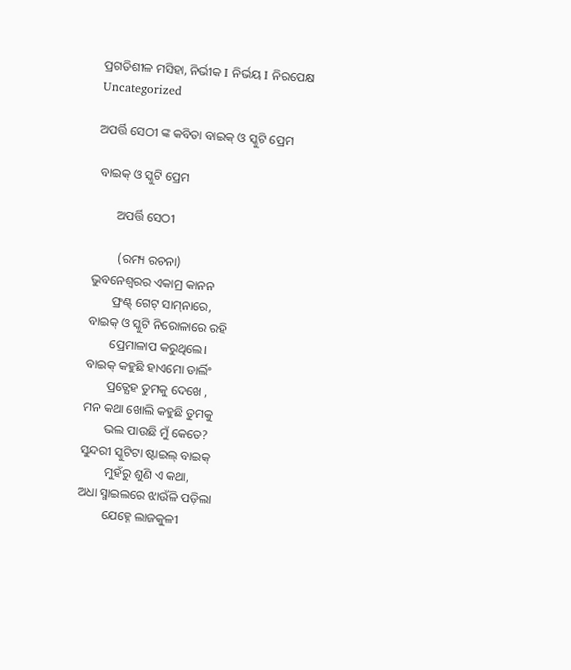ପ୍ରଗତିଶୀଳ ମସିହା, ନିର୍ଭୀକ I ନିର୍ଭୟ I ନିରପେକ୍ଷ
Uncategorized

ଅପର୍ତ୍ତି ସେଠୀ ଙ୍କ କବିତା ବାଇକ୍ ଓ ସ୍କୁଟି ପ୍ରେମ

 ବାଇକ୍ ଓ ସ୍କୁଟି ପ୍ରେମ

       ଅପର୍ତ୍ତି ସେଠୀ

        (ରମ୍ୟ ରଚନା)
ଭୁବନେଶ୍ୱରର ଏକାମ୍ର କାନନ
       ଫ୍ରଣ୍ଟ୍ ଗେଟ୍ ସାମ୍‌ନାରେ,
ବାଇକ୍ ଓ ସ୍କୁଟି ନିରୋଳାରେ ରହି
       ପ୍ରେମାଳାପ କରୁଥିଲେ।
ବାଇକ୍ କହୁଛି ହାଏମୋ ଡାର୍ଲିଂ
       ପ୍ରତ୍ଯେହ ତୁମକୁ ଦେଖେ ,
ମନ କଥା ଖୋଲି କହୁଛି ତୁମକୁ
       ଭଲ ପାଉଛି ମୁଁ କେତେ?
ସୁନ୍ଦରୀ ସ୍କୁଟିଟା ଷ୍ଟାଇଲ୍ ବାଇକ୍
        ମୁହଁରୁ ଶୁଣି ଏ କଥା,
ଅଧା ସ୍ମାଇଲରେ ଝାଉଁଳି ପଡ଼ିଲା
        ଯେହ୍ନେ ଲାଜକୁଳୀ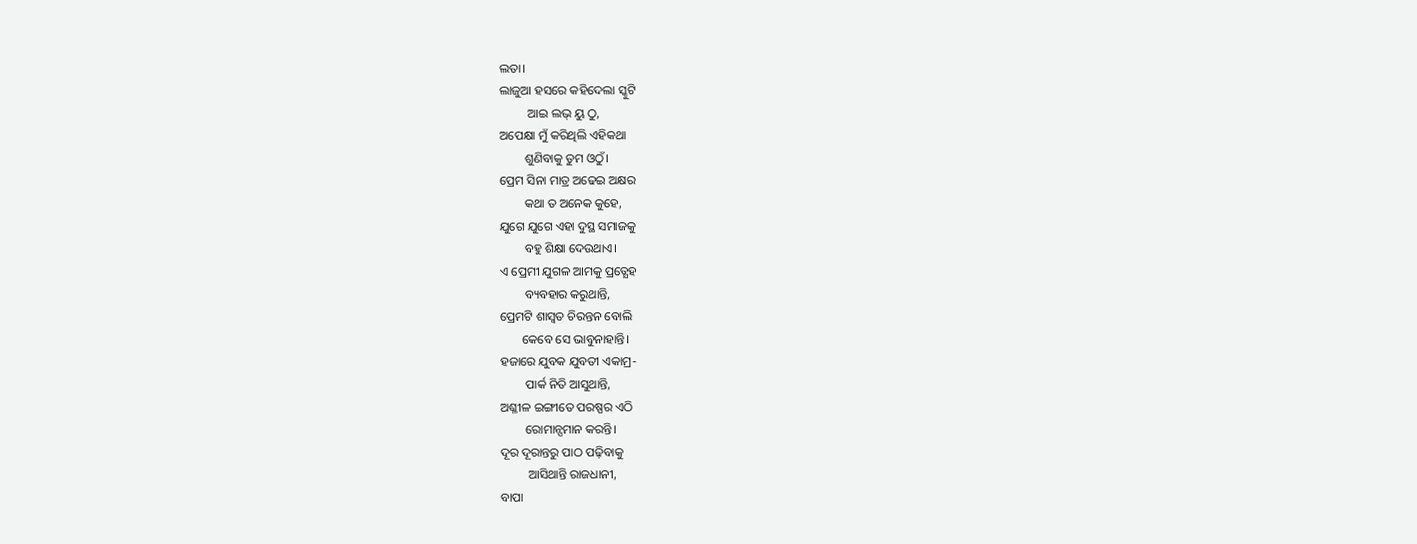ଲତା।
ଲାଜୁଆ ହସରେ କହିଦେଲା ସ୍କୁଟି
         ଆଇ ଲଭ୍ ୟୁ ଠୁ,
ଅପେକ୍ଷା ମୁଁ କରିଥିଲି ଏହିକଥା
        ଶୁଣିବାକୁ ତୁମ ଓଠୁଁ।
ପ୍ରେମ ସିନା ମାତ୍ର ଅଢେଇ ଅକ୍ଷର
        କଥା ତ ଅନେକ କୁହେ,
ଯୁଗେ ଯୁଗେ ଏହା ଦୁସ୍ଥ ସମାଜକୁ
        ବହୁ ଶିକ୍ଷା ଦେଉଥାଏ।
ଏ ପ୍ରେମୀ ଯୁଗଳ ଆମକୁ ପ୍ରତ୍ଯେହ
        ବ୍ୟବହାର କରୁଥାନ୍ତି,
ପ୍ରେମଟି ଶାସ୍ଵତ ଚିରନ୍ତନ ବୋଲି
       କେବେ ସେ ଭାବୁନାହାନ୍ତି।
ହଜାରେ ଯୁବକ ଯୁବତୀ ଏକାମ୍ର-
        ପାର୍କ ନିତି ଆସୁଥାନ୍ତି,
ଅଶ୍ଳୀଳ ଇଙ୍ଗୀତେ ପରଷ୍ପର ଏଠି
        ରୋମାନ୍ସମାନ କରନ୍ତି।
ଦୂର ଦୂରାନ୍ତରୁ ପାଠ ପଢ଼ିବାକୁ
         ଆସିଥାନ୍ତି ରାଜଧାନୀ,
ବାପା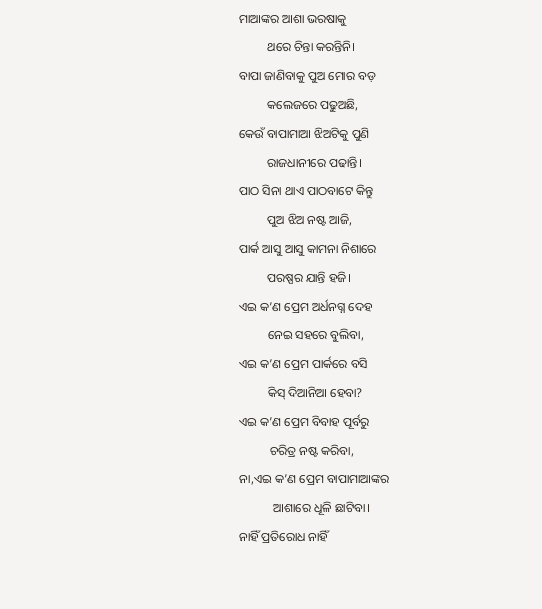ମାଆଙ୍କର ଆଶା ଭରଷାକୁ
         ଥରେ ଚିନ୍ତା କରନ୍ତିନି।
ବାପା ଜାଣିବାକୁ ପୁଅ ମୋର ବଡ଼
         କଲେଜରେ ପଢୁଅଛି,
କେଉଁ ବାପାମାଆ ଝିଅଟିକୁ ପୁଣି
         ରାଜଧାନୀରେ ପଢାନ୍ତି।
ପାଠ ସିନା ଥାଏ ପାଠବାଟେ କିନ୍ତୁ
         ପୁଅ ଝିଅ ନଷ୍ଟ ଆଜି,
ପାର୍କ ଆସୁ ଆସୁ କାମନା ନିଶାରେ
         ପରଷ୍ପର ଯାନ୍ତି ହଜି।
ଏଇ କ’ଣ ପ୍ରେମ ଅର୍ଧନଗ୍ନ ଦେହ
         ନେଇ ସହରେ ବୁଲିବା,
ଏଇ କ’ଣ ପ୍ରେମ ପାର୍କରେ ବସି
         କିସ୍ ଦିଆନିଆ ହେବା?
ଏଇ କ’ଣ ପ୍ରେମ ବିବାହ ପୂର୍ବରୁ
          ଚରିତ୍ର ନଷ୍ଟ କରିବା,
ନା,ଏଇ କ’ଣ ପ୍ରେମ ବାପାମାଆଙ୍କର
           ଆଶାରେ ଧୂଳି ଛାଟିବା।
ନାହିଁ ପ୍ରତିରୋଧ ନାହିଁ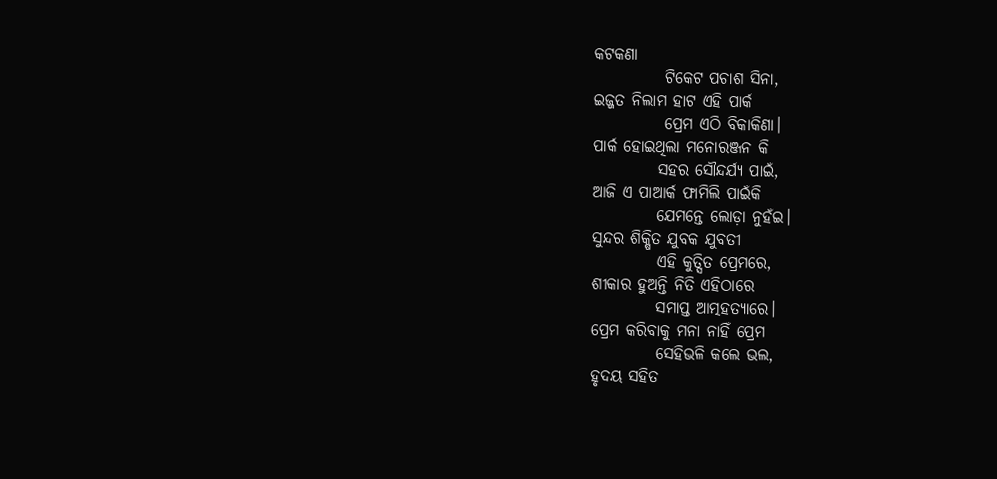କଟକଣା
           ଟିକେଟ ପଚାଶ ସିନା,
ଇଜ୍ଜତ ନିଲାମ ହାଟ ଏହି ପାର୍କ
           ପ୍ରେମ ଏଠି ବିକାକିଣା।
ପାର୍କ ହୋଇଥିଲା ମନୋରଞ୍ଜନ କି
          ସହର ସୌନ୍ଦର୍ଯ୍ୟ ପାଇଁ,
ଆଜି ଏ ପାଆର୍କ ଫାମିଲି ପାଇଁକି
          ଯେମନ୍ତେ ଲୋଡ଼ା ନୁହ‌ଁଇ।
ସୁନ୍ଦର ଶିକ୍ଷିତ ଯୁବକ ଯୁବତୀ
          ଏହି କୁତ୍ସିତ ପ୍ରେମରେ,
ଶୀକାର ହୁଅନ୍ତି ନିତି ଏହିଠାରେ
          ସମାପ୍ତ ଆତ୍ମହତ୍ୟାରେ।
ପ୍ରେମ କରିବାକୁ ମନା ନାହିଁ ପ୍ରେମ
          ସେହିଭଳି କଲେ ଭଲ,
ହୃଦୟ ସହିତ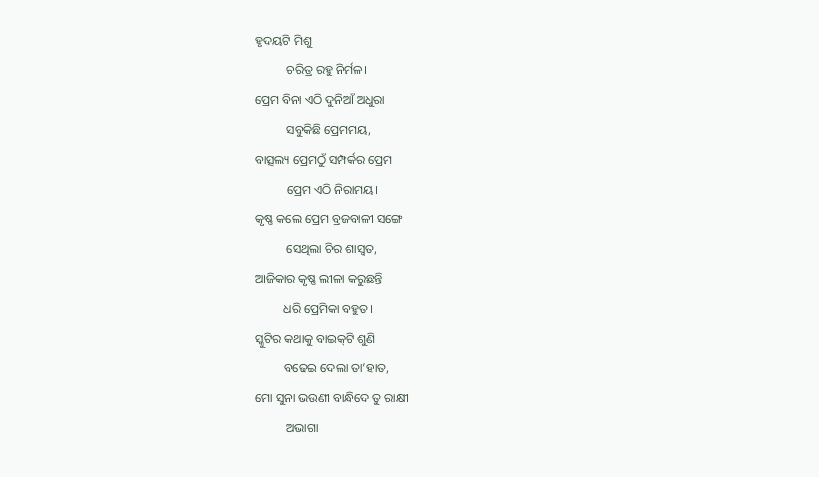ହୃଦୟଟି ମିଶୁ
          ଚରିତ୍ର ରହୁ ନିର୍ମଳ।
ପ୍ରେମ ବିନା ଏଠି ଦୁନିଆଁ ଅଧୁରା
          ସବୁକିଛି ପ୍ରେମମୟ,
ବାତ୍ସଲ୍ୟ ପ୍ରେମଠୁଁ ସମ୍ପର୍କର ପ୍ରେମ
          ପ୍ରେମ ଏଠି ନିରାମୟ।
କୃଷ୍ଣ କଲେ ପ୍ରେମ ବ୍ରଜବାଳୀ ସଙ୍ଗେ
          ସେଥିଲା ଚିର ଶାସ୍ଵତ,
ଆଜିକାର କୃଷ୍ଣ ଲୀଳା କରୁଛନ୍ତି
         ଧରି ପ୍ରେମିକା ବହୁତ।
ସ୍କୁଟିର କଥାକୁ ବାଇକ୍‌ଟି ଶୁଣି
         ବଢେଇ ଦେଲା ତା’ହାତ,
ମୋ ସୁନା ଭ‌ଉଣୀ ବାନ୍ଧିଦେ ତୁ ରାକ୍ଷୀ
          ଅଭାଗା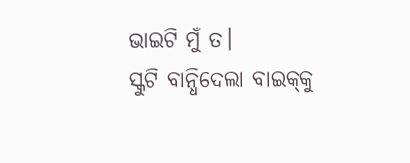ଭାଇଟି ମୁଁ ତ।
ସ୍କୁଟି ବାନ୍ଧିଦେଲା ବାଇକ୍‌କୁ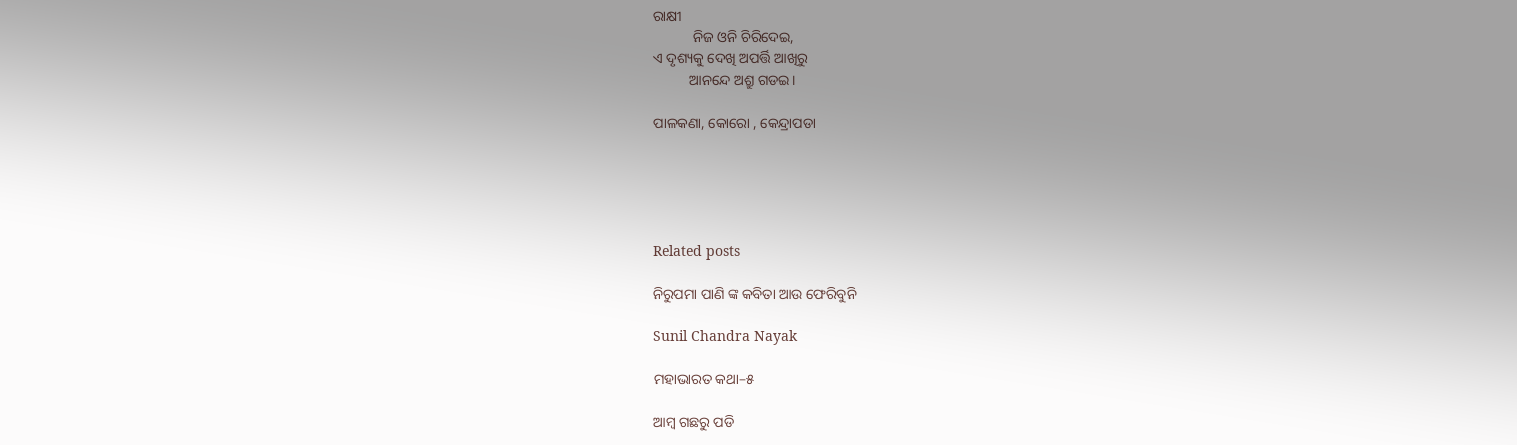ରାକ୍ଷୀ
           ନିଜ ଓନି ଚିରିଦେଇ,
ଏ ଦୃଶ୍ୟକୁ ଦେଖି ଅପର୍ତ୍ତି ଆଖିରୁ
          ଆନନ୍ଦେ ଅଶ୍ରୁ ଗଡ‌ଇ।

ପାଳକଣା‌, କୋରୋ‌ ‌, କେନ୍ଦ୍ରାପଡା





Related posts

ନିରୁପମା ପାଣି ଙ୍କ କବିତା ଆଉ ଫେରିବୁନି

Sunil Chandra Nayak

ମହାଭାରତ କଥା–୫

ଆମ୍ବ ଗଛରୁ ପଡି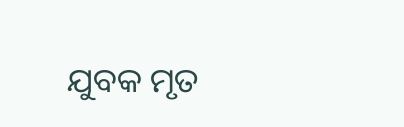ଯୁବକ ମୃତ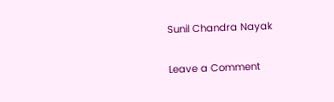Sunil Chandra Nayak

Leave a Comment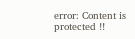error: Content is protected !!